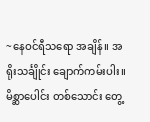~နေဝင်ရီသရော အချိန်။ အရိုးသင်္ချိုင်း ချောက်ကမ်းပါး။
မိစ္ဆာပေါင်း တစ်သောင်း တွေ့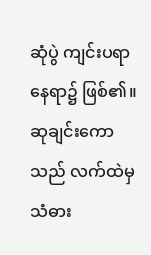ဆုံပွဲ ကျင်းပရာ နေရာ၌ ဖြစ်၏။
ဆုချင်းကောသည် လက်ထဲမှ သံဓား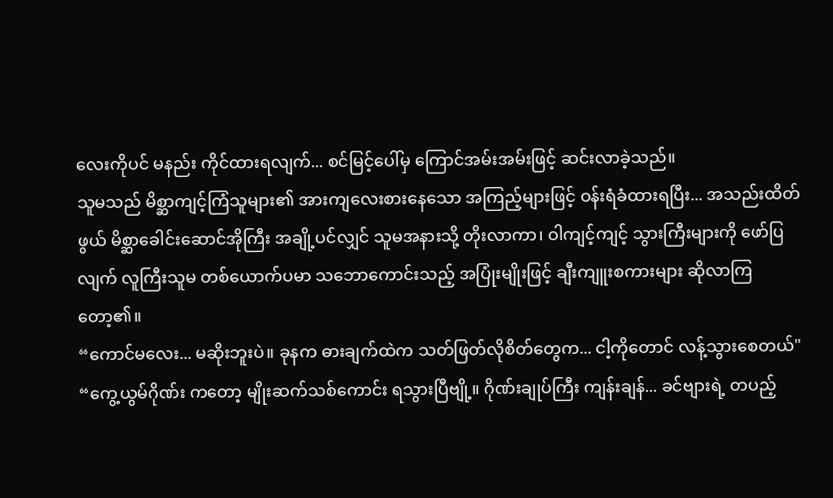လေးကိုပင် မနည်း ကိုင်ထားရလျက်... စင်မြင့်ပေါ်မှ ကြောင်အမ်းအမ်းဖြင့် ဆင်းလာခဲ့သည်။
သူမသည် မိစ္ဆာကျင့်ကြံသူများ၏ အားကျလေးစားနေသော အကြည့်များဖြင့် ဝန်းရံခံထားရပြီး... အသည်းထိတ်ဖွယ် မိစ္ဆာခေါင်းဆောင်အိုကြီး အချို့ပင်လျှင် သူမအနားသို့ တိုးလာကာ၊ ဝါကျင့်ကျင့် သွားကြီးများကို ဖော်ပြလျက် လူကြီးသူမ တစ်ယောက်ပမာ သဘောကောင်းသည့် အပြုံးမျိုးဖြင့် ချီးကျူးစကားများ ဆိုလာကြတော့၏။
“ကောင်မလေး... မဆိုးဘူးပဲ။ ခုနက ဓားချက်ထဲက သတ်ဖြတ်လိုစိတ်တွေက... ငါ့ကိုတောင် လန့်သွားစေတယ်"
“ကွေ့ယွမ်ဂိုဏ်း ကတော့ မျိုးဆက်သစ်ကောင်း ရသွားပြီဗျို့။ ဂိုဏ်းချုပ်ကြီး ကျန်းချန်... ခင်ဗျားရဲ့ တပည့်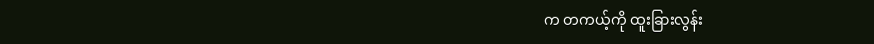က တကယ့်ကို ထူးခြားလွန်း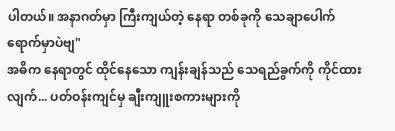ပါတယ်။ အနာဂတ်မှာ ကြီးကျယ်တဲ့ နေရာ တစ်ခုကို သေချာပေါက် ရောက်မှာပဲဗျ"
အဓိက နေရာတွင် ထိုင်နေသော ကျန်းချန်သည် သေရည်ခွက်ကို ကိုင်ထားလျက်... ပတ်ဝန်းကျင်မှ ချီးကျူးစကားများကို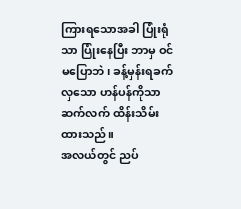ကြားရသောအခါ ပြုံးရုံသာ ပြုံးနေပြီး ဘာမှ ဝင်မပြောဘဲ၊ ခန့်မှန်းရခက်လှသော ဟန်ပန်ကိုသာ ဆက်လက် ထိန်းသိမ်းထားသည်။
အလယ်တွင် ညပ်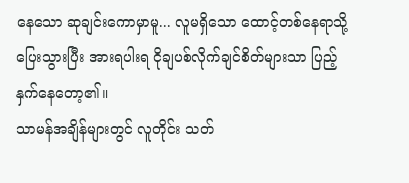နေသော ဆုချင်းကောမှာမူ... လူမရှိသော ထောင့်တစ်နေရာသို့ ပြေးသွားပြီး အားရပါးရ ငိုချပစ်လိုက်ချင်စိတ်များသာ ပြည့်နှက်နေတော့၏။
သာမန်အချိန်များတွင် လူတိုင်း သတ်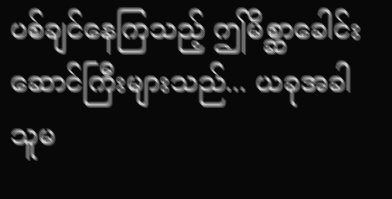ပစ်ချင်နေကြသည့် ဤမိစ္ဆာခေါင်းဆောင်ကြီးများသည်... ယခုအခါ သူမ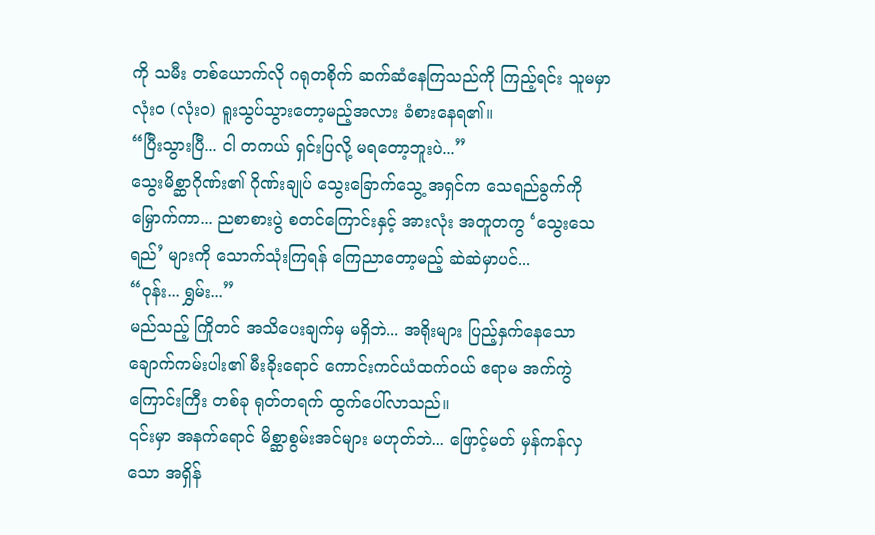ကို သမီး တစ်ယောက်လို ဂရုတစိုက် ဆက်ဆံနေကြသည်ကို ကြည့်ရင်း သူမမှာ လုံးဝ (လုံးဝ) ရူးသွပ်သွားတော့မည့်အလား ခံစားနေရ၏။
“ပြီးသွားပြီ... ငါ တကယ် ရှင်းပြလို့ မရတော့ဘူးပဲ...”
သွေးမိစ္ဆာဂိုဏ်း၏ ဂိုဏ်းချုပ် သွေးခြောက်သွေ့ အရှင်က သေရည်ခွက်ကို မြှောက်ကာ... ညစာစားပွဲ စတင်ကြောင်းနှင့် အားလုံး အတူတကွ ‘သွေးသေရည်’ များကို သောက်သုံးကြရန် ကြေညာတော့မည့် ဆဲဆဲမှာပင်...
“ဝုန်း... ရွှမ်း...”
မည်သည့် ကြိုတင် အသိပေးချက်မှ မရှိဘဲ... အရိုးများ ပြည့်နှက်နေသော ချောက်ကမ်းပါး၏ မီးခိုးရောင် ကောင်းကင်ယံထက်ဝယ် ဧရာမ အက်ကွဲကြောင်းကြီး တစ်ခု ရုတ်တရက် ထွက်ပေါ်လာသည်။
၎င်းမှာ အနက်ရောင် မိစ္ဆာစွမ်းအင်များ မဟုတ်ဘဲ... ဖြောင့်မတ် မှန်ကန်လှသော အရှိန်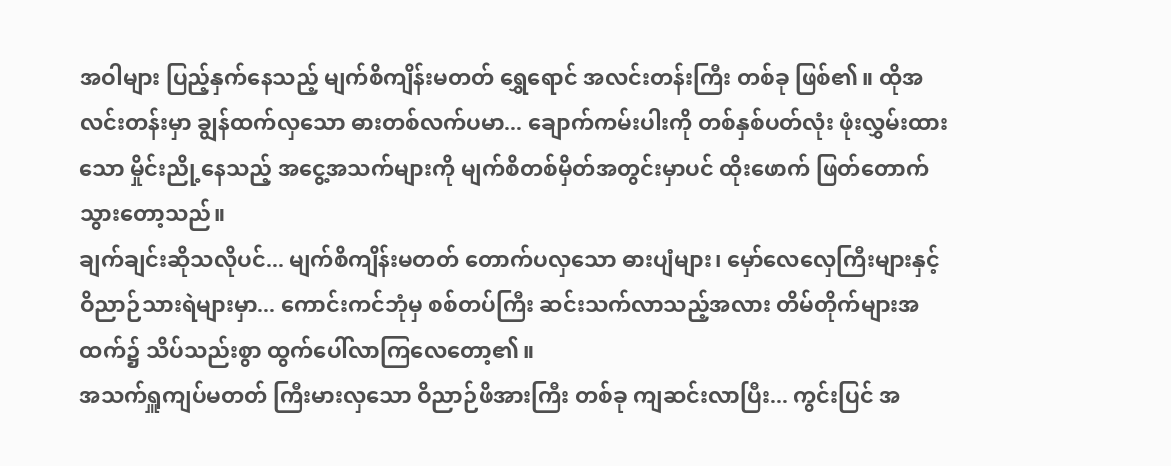အဝါများ ပြည့်နှက်နေသည့် မျက်စိကျိန်းမတတ် ရွှေရောင် အလင်းတန်းကြီး တစ်ခု ဖြစ်၏။ ထိုအလင်းတန်းမှာ ချွန်ထက်လှသော ဓားတစ်လက်ပမာ... ချောက်ကမ်းပါးကို တစ်နှစ်ပတ်လုံး ဖုံးလွှမ်းထားသော မှိုင်းညို့နေသည့် အငွေ့အသက်များကို မျက်စိတစ်မှိတ်အတွင်းမှာပင် ထိုးဖောက် ဖြတ်တောက်သွားတော့သည်။
ချက်ချင်းဆိုသလိုပင်... မျက်စိကျိန်းမတတ် တောက်ပလှသော ဓားပျံများ၊ မှော်လေလှေကြီးများနှင့် ဝိညာဉ်သားရဲများမှာ... ကောင်းကင်ဘုံမှ စစ်တပ်ကြီး ဆင်းသက်လာသည့်အလား တိမ်တိုက်များအထက်၌ သိပ်သည်းစွာ ထွက်ပေါ်လာကြလေတော့၏။
အသက်ရှူကျပ်မတတ် ကြီးမားလှသော ဝိညာဉ်ဖိအားကြီး တစ်ခု ကျဆင်းလာပြီး... ကွင်းပြင် အ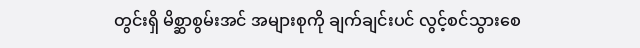တွင်းရှိ မိစ္ဆာစွမ်းအင် အများစုကို ချက်ချင်းပင် လွင့်စင်သွားစေ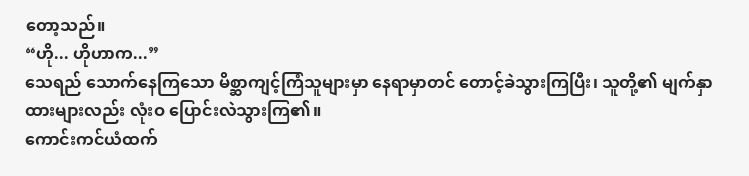တော့သည်။
“ဟို... ဟိုဟာက...”
သေရည် သောက်နေကြသော မိစ္ဆာကျင့်ကြံသူများမှာ နေရာမှာတင် တောင့်ခဲသွားကြပြီး၊ သူတို့၏ မျက်နှာထားများလည်း လုံးဝ ပြောင်းလဲသွားကြ၏။
ကောင်းကင်ယံထက်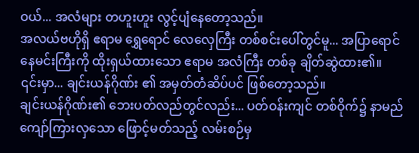ဝယ်... အလံများ တဟူးဟူး လွင့်ပျံနေတော့သည်။
အလယ်ဗဟိုရှိ ဧရာမ ရွှေရောင် လေလှေကြီး တစ်စင်းပေါ်တွင်မူ... အပြာရောင် နေမင်းကြီးကို ထိုးရှယ်ထားသော ဧရာမ အလံကြီး တစ်ခု ချိတ်ဆွဲထား၏။ ၎င်းမှာ... ချင်းယန်ဂိုဏ်း ၏ အမှတ်တံဆိပ်ပင် ဖြစ်တော့သည်။
ချင်းယန်ဂိုဏ်း၏ ဘေးပတ်လည်တွင်လည်း... ပတ်ဝန်းကျင် တစ်ဝိုက်၌ နာမည်ကျော်ကြားလှသော ဖြောင့်မတ်သည့် လမ်းစဉ်မှ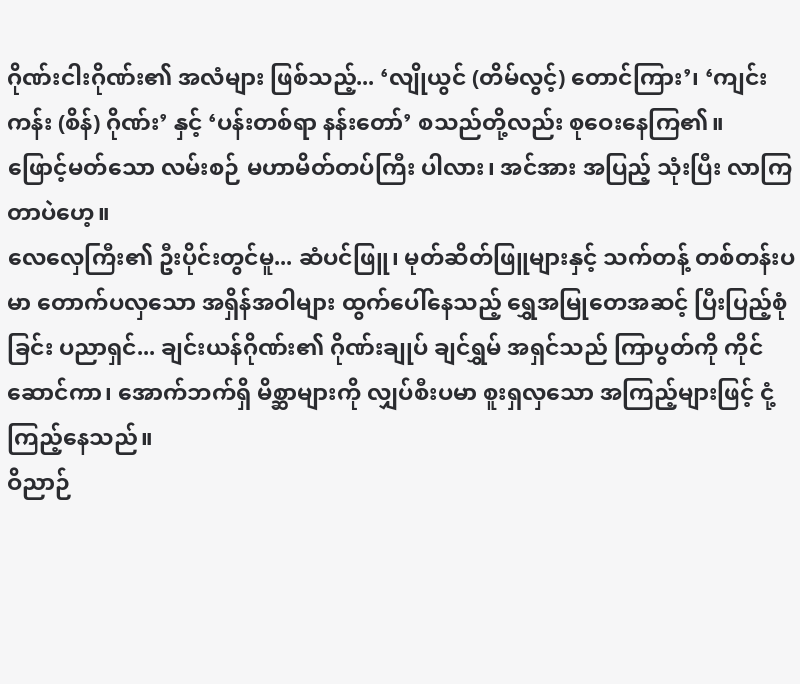ဂိုဏ်းငါးဂိုဏ်း၏ အလံများ ဖြစ်သည့်... ‘လျိုယွင် (တိမ်လွင့်) တောင်ကြား’၊ ‘ကျင်းကန်း (စိန်) ဂိုဏ်း’ နှင့် ‘ပန်းတစ်ရာ နန်းတော်’ စသည်တို့လည်း စုဝေးနေကြ၏။
ဖြောင့်မတ်သော လမ်းစဉ် မဟာမိတ်တပ်ကြီး ပါလား၊ အင်အား အပြည့် သုံးပြီး လာကြတာပဲဟေ့။
လေလှေကြီး၏ ဦးပိုင်းတွင်မူ... ဆံပင်ဖြူ၊ မုတ်ဆိတ်ဖြူများနှင့် သက်တန့် တစ်တန်းပမာ တောက်ပလှသော အရှိန်အဝါများ ထွက်ပေါ်နေသည့် ရွှေအမြုတေအဆင့် ပြီးပြည့်စုံခြင်း ပညာရှင်... ချင်းယန်ဂိုဏ်း၏ ဂိုဏ်းချုပ် ချင်ရွှမ် အရှင်သည် ကြာပွတ်ကို ကိုင်ဆောင်ကာ၊ အောက်ဘက်ရှိ မိစ္ဆာများကို လျှပ်စီးပမာ စူးရှလှသော အကြည့်များဖြင့် ငုံ့ကြည့်နေသည်။
ဝိညာဉ်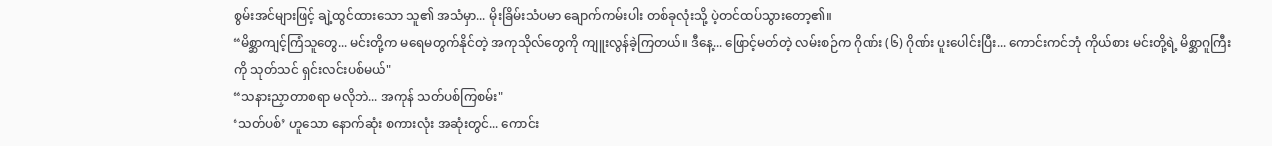စွမ်းအင်များဖြင့် ချဲ့ထွင်ထားသော သူ၏ အသံမှာ... မိုးခြိမ်းသံပမာ ချောက်ကမ်းပါး တစ်ခုလုံးသို့ ပဲ့တင်ထပ်သွားတော့၏။
“မိစ္ဆာကျင့်ကြံသူတွေ... မင်းတို့က မရေမတွက်နိုင်တဲ့ အကုသိုလ်တွေကို ကျူးလွန်ခဲ့ကြတယ်။ ဒီနေ့... ဖြောင့်မတ်တဲ့ လမ်းစဉ်က ဂိုဏ်း (၆) ဂိုဏ်း ပူးပေါင်းပြီး... ကောင်းကင်ဘုံ ကိုယ်စား မင်းတို့ရဲ့ မိစ္ဆာဂူကြီးကို သုတ်သင် ရှင်းလင်းပစ်မယ်"
“သနားညှာတာစရာ မလိုဘဲ... အကုန် သတ်ပစ်ကြစမ်း"
‘သတ်ပစ်’ ဟူသော နောက်ဆုံး စကားလုံး အဆုံးတွင်... ကောင်း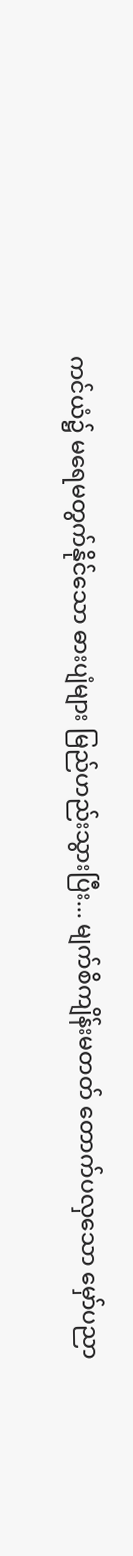ကင်ယံ၌ မရေမတွက်နိုင်သော ဓားပျံများ မြည်ဟည်းသွားပြီး... မျက်စိကျိန်းမတတ် တောက်ပလှသော မှော်ပညာ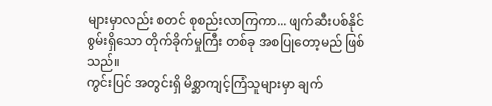များမှာလည်း စတင် စုစည်းလာကြကာ... ဖျက်ဆီးပစ်နိုင်စွမ်းရှိသော တိုက်ခိုက်မှုကြီး တစ်ခု အစပြုတော့မည် ဖြစ်သည်။
ကွင်းပြင် အတွင်းရှိ မိစ္ဆာကျင့်ကြံသူများမှာ ချက်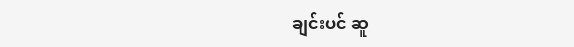ချင်းပင် ဆူ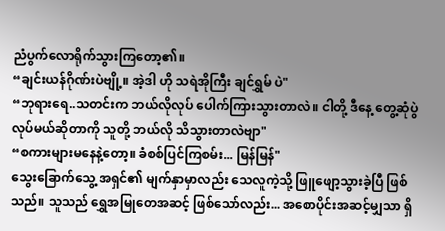ညံပွက်လောရိုက်သွားကြတော့၏။
“ချင်းယန်ဂိုဏ်းပဲဗျို့။ အဲ့ဒါ ဟို သရဲအိုကြီး ချင်ရွှမ် ပဲ"
“ဘုရားရေ..သတင်းက ဘယ်လိုလုပ် ပေါက်ကြားသွားတာလဲ။ ငါတို့ ဒီနေ့ တွေ့ဆုံပွဲ လုပ်မယ်ဆိုတာကို သူတို့ ဘယ်လို သိသွားတာလဲဗျာ"
“စကားများမနေနဲ့တော့။ ခံစစ်ပြင်ကြစမ်း... မြန်မြန်"
သွေးခြောက်သွေ့ အရှင်၏ မျက်နှာမှာလည်း သေလူကဲ့သို့ ဖြူဖျော့သွားခဲ့ပြီ ဖြစ်သည်။ သူသည် ရွှေအမြုတေအဆင့် ဖြစ်သော်လည်း... အစောပိုင်းအဆင့်မျှသာ ရှိ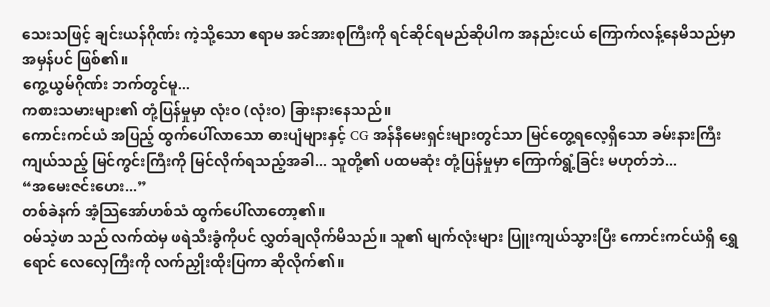သေးသဖြင့် ချင်းယန်ဂိုဏ်း ကဲ့သို့သော ဧရာမ အင်အားစုကြီးကို ရင်ဆိုင်ရမည်ဆိုပါက အနည်းငယ် ကြောက်လန့်နေမိသည်မှာ အမှန်ပင် ဖြစ်၏။
ကွေ့ယွမ်ဂိုဏ်း ဘက်တွင်မူ...
ကစားသမားများ၏ တုံ့ပြန်မှုမှာ လုံးဝ (လုံးဝ) ခြားနားနေသည်။
ကောင်းကင်ယံ အပြည့် ထွက်ပေါ်လာသော ဓားပျံများနှင့် CG အန်နီမေးရှင်းများတွင်သာ မြင်တွေ့ရလေ့ရှိသော ခမ်းနားကြီးကျယ်သည့် မြင်ကွင်းကြီးကို မြင်လိုက်ရသည့်အခါ... သူတို့၏ ပထမဆုံး တုံ့ပြန်မှုမှာ ကြောက်ရွံ့ခြင်း မဟုတ်ဘဲ...
“အမေးဇင်းဟေး...”
တစ်ခဲနက် အံ့သြအော်ဟစ်သံ ထွက်ပေါ်လာတော့၏။
ဝမ်သဲ့ဖာ သည် လက်ထဲမှ ဖရဲသီးခွံကိုပင် လွှတ်ချလိုက်မိသည်။ သူ၏ မျက်လုံးများ ပြူးကျယ်သွားပြီး ကောင်းကင်ယံရှိ ရွှေရောင် လေလှေကြီးကို လက်ညှိုးထိုးပြကာ ဆိုလိုက်၏။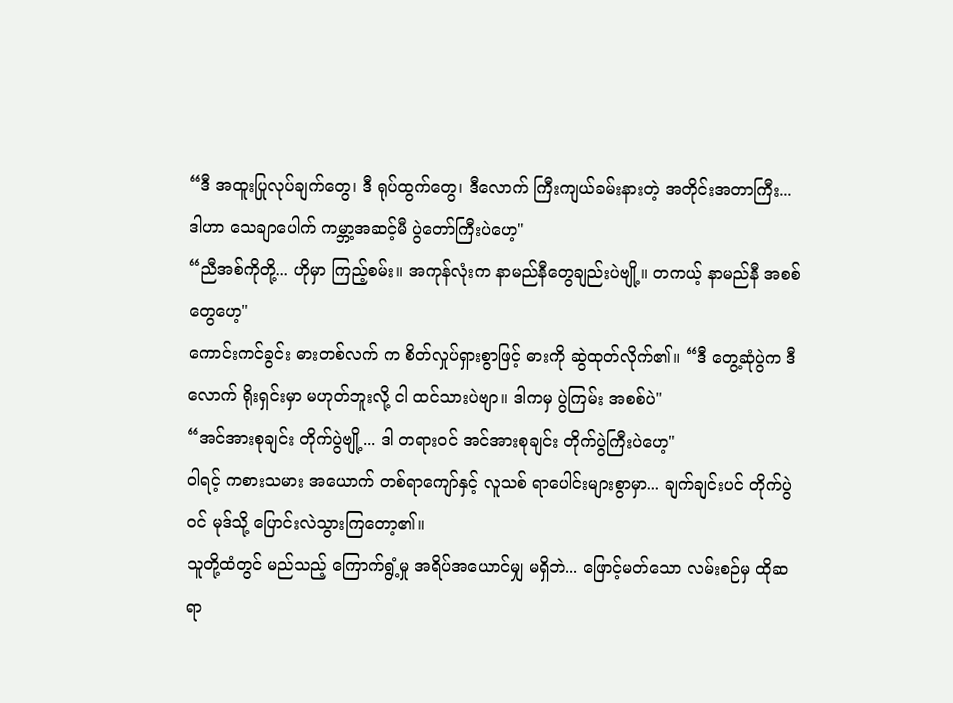“ဒီ အထူးပြုလုပ်ချက်တွေ၊ ဒီ ရုပ်ထွက်တွေ၊ ဒီလောက် ကြီးကျယ်ခမ်းနားတဲ့ အတိုင်းအတာကြီး... ဒါဟာ သေချာပေါက် ကမ္ဘာ့အဆင့်မီ ပွဲတော်ကြီးပဲဟေ့"
“ညီအစ်ကိုတို့... ဟိုမှာ ကြည့်စမ်း။ အကုန်လုံးက နာမည်နီတွေချည်းပဲဗျို့။ တကယ့် နာမည်နီ အစစ်တွေဟေ့"
ကောင်းကင်ခွင်း ဓားတစ်လက် က စိတ်လှုပ်ရှားစွာဖြင့် ဓားကို ဆွဲထုတ်လိုက်၏။ “ဒီ တွေ့ဆုံပွဲက ဒီလောက် ရိုးရှင်းမှာ မဟုတ်ဘူးလို့ ငါ ထင်သားပဲဗျာ။ ဒါကမှ ပွဲကြမ်း အစစ်ပဲ"
“အင်အားစုချင်း တိုက်ပွဲဗျို့... ဒါ တရားဝင် အင်အားစုချင်း တိုက်ပွဲကြီးပဲဟေ့"
ဝါရင့် ကစားသမား အယောက် တစ်ရာကျော်နှင့် လူသစ် ရာပေါင်းများစွာမှာ... ချက်ချင်းပင် တိုက်ပွဲဝင် မုဒ်သို့ ပြောင်းလဲသွားကြတော့၏။
သူတို့ထံတွင် မည်သည့် ကြောက်ရွံ့မှု အရိပ်အယောင်မျှ မရှိဘဲ... ဖြောင့်မတ်သော လမ်းစဉ်မှ ထိုဆရာ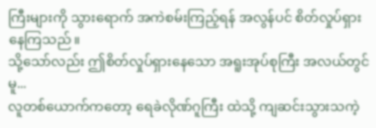ကြီးများကို သွားရောက် အကဲစမ်းကြည့်ရန် အလွန်ပင် စိတ်လှုပ်ရှားနေကြသည်။
သို့သော်လည်း ဤစိတ်လှုပ်ရှားနေသော အရူးအုပ်စုကြီး အလယ်တွင်မူ...
လူတစ်ယောက်ကတော့ ရေခဲလိုဏ်ဂူကြီး ထဲသို့ ကျဆင်းသွားသကဲ့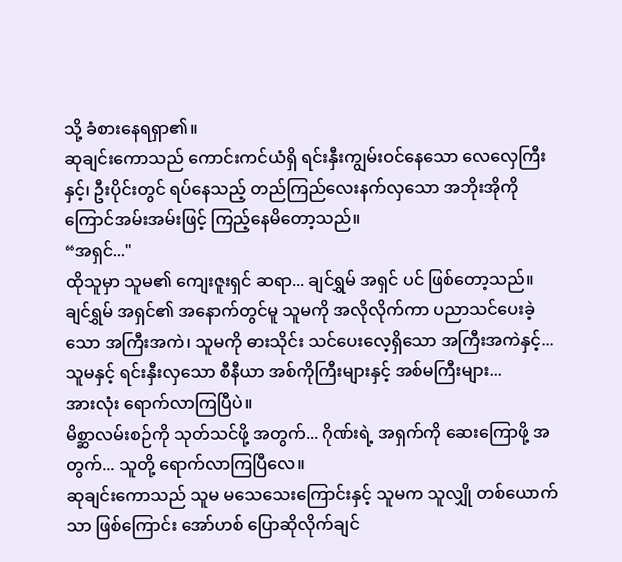သို့ ခံစားနေရရှာ၏။
ဆုချင်းကောသည် ကောင်းကင်ယံရှိ ရင်းနှီးကျွမ်းဝင်နေသော လေလှေကြီးနှင့်၊ ဦးပိုင်းတွင် ရပ်နေသည့် တည်ကြည်လေးနက်လှသော အဘိုးအိုကို ကြောင်အမ်းအမ်းဖြင့် ကြည့်နေမိတော့သည်။
“အရှင်..."
ထိုသူမှာ သူမ၏ ကျေးဇူးရှင် ဆရာ... ချင်ရွှမ် အရှင် ပင် ဖြစ်တော့သည်။
ချင်ရွှမ် အရှင်၏ အနောက်တွင်မူ သူမကို အလိုလိုက်ကာ ပညာသင်ပေးခဲ့သော အကြီးအကဲ၊ သူမကို ဓားသိုင်း သင်ပေးလေ့ရှိသော အကြီးအကဲနှင့်... သူမနှင့် ရင်းနှီးလှသော စီနီယာ အစ်ကိုကြီးများနှင့် အစ်မကြီးများ...
အားလုံး ရောက်လာကြပြီပဲ။
မိစ္ဆာလမ်းစဉ်ကို သုတ်သင်ဖို့ အတွက်... ဂိုဏ်းရဲ့ အရှက်ကို ဆေးကြောဖို့ အတွက်... သူတို့ ရောက်လာကြပြီလေ။
ဆုချင်းကောသည် သူမ မသေသေးကြောင်းနှင့် သူမက သူလျှို တစ်ယောက်သာ ဖြစ်ကြောင်း အော်ဟစ် ပြောဆိုလိုက်ချင်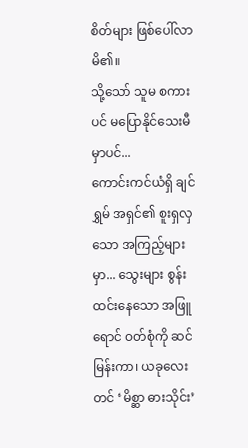စိတ်များ ဖြစ်ပေါ်လာမိ၏။
သို့သော် သူမ စကားပင် မပြောနိုင်သေးမီမှာပင်...
ကောင်းကင်ယံရှိ ချင်ရွှမ် အရှင်၏ စူးရှလှသော အကြည့်များမှာ... သွေးများ စွန်းထင်းနေသော အဖြူရောင် ဝတ်စုံကို ဆင်မြန်းကာ၊ ယခုလေးတင် ‘မိစ္ဆာ ဓားသိုင်း’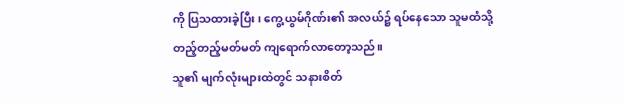ကို ပြသထားခဲ့ပြီး၊ ကွေ့ယွမ်ဂိုဏ်း၏ အလယ်၌ ရပ်နေသော သူမထံသို့ တည့်တည့်မတ်မတ် ကျရောက်လာတော့သည်။
သူ၏ မျက်လုံးများထဲတွင် သနားစိတ်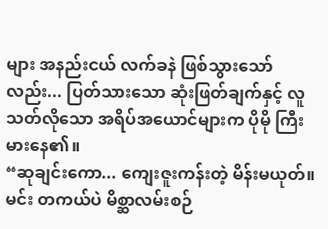များ အနည်းငယ် လက်ခနဲ ဖြစ်သွားသော်လည်း... ပြတ်သားသော ဆုံးဖြတ်ချက်နှင့် လူသတ်လိုသော အရိပ်အယောင်များက ပိုမို ကြီးမားနေ၏။
“ဆုချင်းကော... ကျေးဇူးကန်းတဲ့ မိန်းမယုတ်။ မင်း တကယ်ပဲ မိစ္ဆာလမ်းစဉ်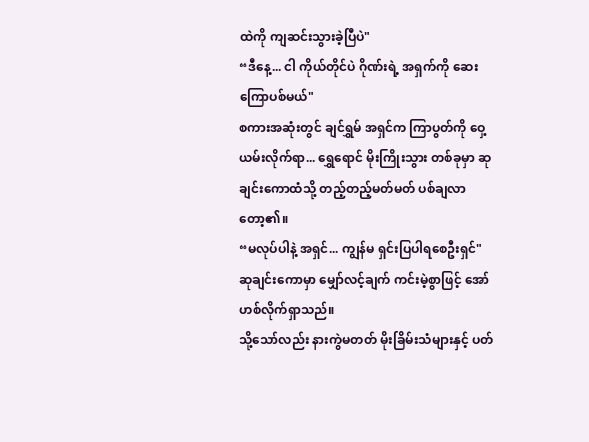ထဲကို ကျဆင်းသွားခဲ့ပြီပဲ"
“ဒီနေ့... ငါ ကိုယ်တိုင်ပဲ ဂိုဏ်းရဲ့ အရှက်ကို ဆေးကြောပစ်မယ်"
စကားအဆုံးတွင် ချင်ရွှမ် အရှင်က ကြာပွတ်ကို ဝှေ့ယမ်းလိုက်ရာ... ရွှေရောင် မိုးကြိုးသွား တစ်ခုမှာ ဆုချင်းကောထံသို့ တည့်တည့်မတ်မတ် ပစ်ချလာတော့၏။
“မလုပ်ပါနဲ့ အရှင်... ကျွန်မ ရှင်းပြပါရစေဦးရှင်" ဆုချင်းကောမှာ မျှော်လင့်ချက် ကင်းမဲ့စွာဖြင့် အော်ဟစ်လိုက်ရှာသည်။
သို့သော်လည်း နားကွဲမတတ် မိုးခြိမ်းသံများနှင့် ပတ်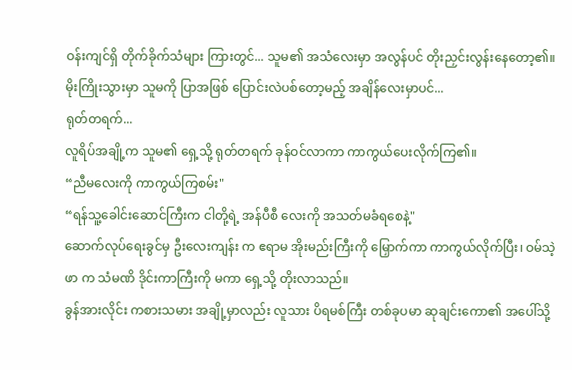ဝန်းကျင်ရှိ တိုက်ခိုက်သံများ ကြားတွင်... သူမ၏ အသံလေးမှာ အလွန်ပင် တိုးညှင်းလွန်းနေတော့၏။
မိုးကြိုးသွားမှာ သူမကို ပြာအဖြစ် ပြောင်းလဲပစ်တော့မည့် အချိန်လေးမှာပင်...
ရုတ်တရက်...
လူရိပ်အချို့က သူမ၏ ရှေ့သို့ ရုတ်တရက် ခုန်ဝင်လာကာ ကာကွယ်ပေးလိုက်ကြ၏။
“ညီမလေးကို ကာကွယ်ကြစမ်း"
“ရန်သူ့ခေါင်းဆောင်ကြီးက ငါတို့ရဲ့ အန်ပီစီ လေးကို အသတ်မခံရစေနဲ့"
ဆောက်လုပ်ရေးခွင်မှ ဦးလေးကျန်း က ဧရာမ အိုးမည်းကြီးကို မြှောက်ကာ ကာကွယ်လိုက်ပြီး၊ ဝမ်သဲ့ဖာ က သံမဏိ ဒိုင်းကာကြီးကို မကာ ရှေ့သို့ တိုးလာသည်။
ခွန်အားလိုင်း ကစားသမား အချို့မှာလည်း လူသား ပိရမစ်ကြီး တစ်ခုပမာ ဆုချင်းကော၏ အပေါ်သို့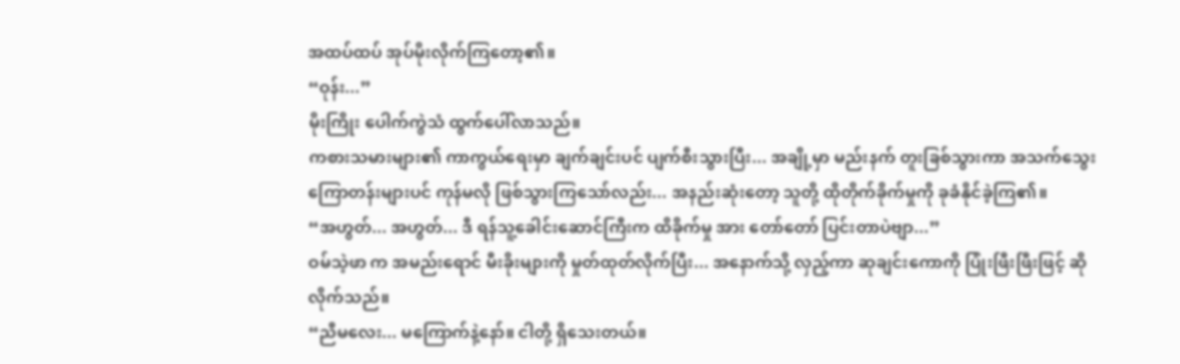အထပ်ထပ် အုပ်မိုးလိုက်ကြတော့၏။
“ဝုန်း...”
မိုးကြိုး ပေါက်ကွဲသံ ထွက်ပေါ်လာသည်။
ကစားသမားများ၏ ကာကွယ်ရေးမှာ ချက်ချင်းပင် ပျက်စီးသွားပြီး... အချို့မှာ မည်းနက် တူးခြစ်သွားကာ အသက်သွေးကြောတန်းများပင် ကုန်မလို ဖြစ်သွားကြသော်လည်း... အနည်းဆုံးတော့ သူတို့ ထိုတိုက်ခိုက်မှုကို ခုခံနိုင်ခဲ့ကြ၏။
“အဟွတ်... အဟွတ်... ဒီ ရန်သူ့ခေါင်းဆောင်ကြီးက ထိခိုက်မှု အား တော်တော် ပြင်းတာပဲဗျာ...”
ဝမ်သဲ့ဖာ က အမည်းရောင် မီးခိုးများကို မှုတ်ထုတ်လိုက်ပြီး... အနောက်သို့ လှည့်ကာ ဆုချင်းကောကို ပြုံးဖြီးဖြီးဖြင့် ဆိုလိုက်သည်။
“ညီမလေး... မကြောက်နဲ့နော်။ ငါတို့ ရှိသေးတယ်။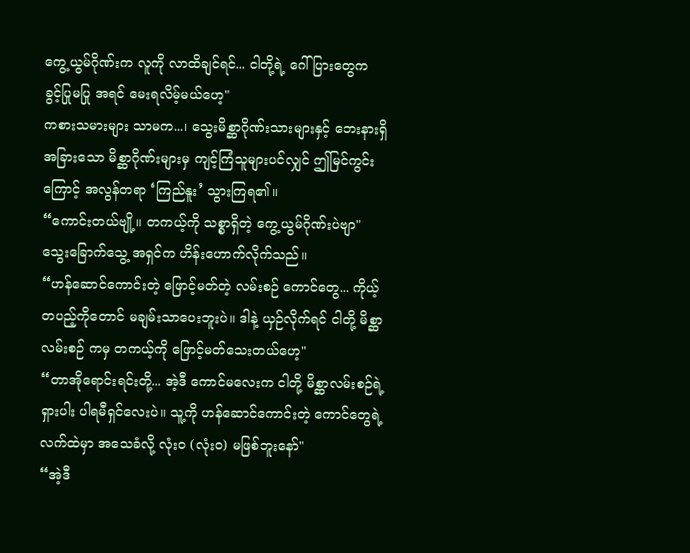ကွေ့ယွမ်ဂိုဏ်းက လူကို လာထိချင်ရင်... ငါတို့ရဲ့ ဂေါ်ပြားတွေက ခွင့်ပြုမပြု အရင် မေးရလိမ့်မယ်ဟေ့"
ကစားသမားများ သာမက...၊ သွေးမိစ္ဆာဂိုဏ်းသားများနှင့် ဘေးနားရှိ အခြားသော မိစ္ဆာဂိုဏ်းများမှ ကျင့်ကြံသူများပင်လျှင် ဤမြင်ကွင်းကြောင့် အလွန်တရာ ‘ကြည်နူး’ သွားကြရ၏။
“ကောင်းတယ်ဗျို့။ တကယ့်ကို သစ္စာရှိတဲ့ ကွေ့ယွမ်ဂိုဏ်းပဲဗျာ"
သွေးခြောက်သွေ့ အရှင်က ဟိန်းဟောက်လိုက်သည်။
“ဟန်ဆောင်ကောင်းတဲ့ ဖြောင့်မတ်တဲ့ လမ်းစဉ် ကောင်တွေ... ကိုယ့်တပည့်ကိုတောင် မချမ်းသာပေးဘူးပဲ။ ဒါနဲ့ ယှဉ်လိုက်ရင် ငါတို့ မိစ္ဆာလမ်းစဉ် ကမှ တကယ့်ကို ဖြောင့်မတ်သေးတယ်ဟေ့"
“တာအိုရောင်းရင်းတို့... အဲ့ဒီ ကောင်မလေးက ငါတို့ မိစ္ဆာလမ်းစဉ်ရဲ့ ရှားပါး ပါရမီရှင်လေးပဲ။ သူ့ကို ဟန်ဆောင်ကောင်းတဲ့ ကောင်တွေရဲ့ လက်ထဲမှာ အသေခံလို့ လုံးဝ (လုံးဝ) မဖြစ်ဘူးနော်"
“အဲ့ဒီ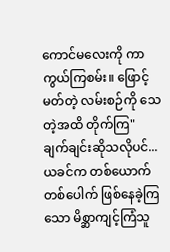ကောင်မလေးကို ကာကွယ်ကြစမ်း။ ဖြောင့်မတ်တဲ့ လမ်းစဉ်ကို သေတဲ့အထိ တိုက်ကြ"
ချက်ချင်းဆိုသလိုပင်... ယခင်က တစ်ယောက်တစ်ပေါက် ဖြစ်နေခဲ့ကြသော မိစ္ဆာကျင့်ကြံသူ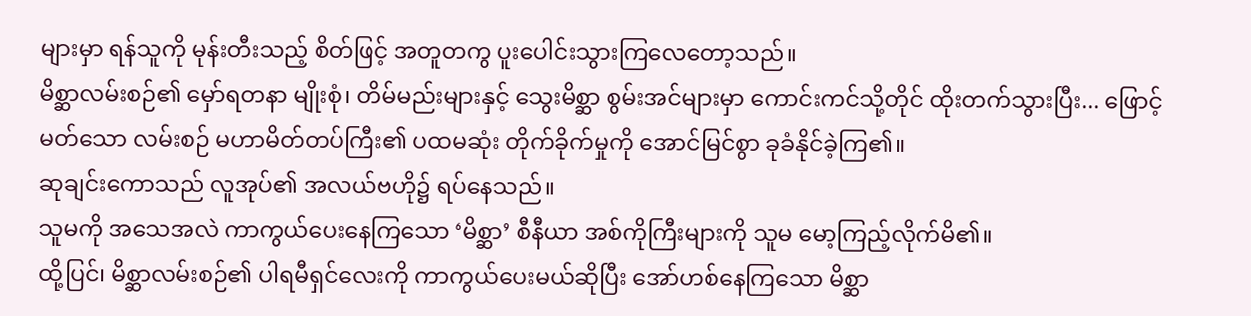များမှာ ရန်သူကို မုန်းတီးသည့် စိတ်ဖြင့် အတူတကွ ပူးပေါင်းသွားကြလေတော့သည်။
မိစ္ဆာလမ်းစဉ်၏ မှော်ရတနာ မျိုးစုံ၊ တိမ်မည်းများနှင့် သွေးမိစ္ဆာ စွမ်းအင်များမှာ ကောင်းကင်သို့တိုင် ထိုးတက်သွားပြီး... ဖြောင့်မတ်သော လမ်းစဉ် မဟာမိတ်တပ်ကြီး၏ ပထမဆုံး တိုက်ခိုက်မှုကို အောင်မြင်စွာ ခုခံနိုင်ခဲ့ကြ၏။
ဆုချင်းကောသည် လူအုပ်၏ အလယ်ဗဟို၌ ရပ်နေသည်။
သူမကို အသေအလဲ ကာကွယ်ပေးနေကြသော ‘မိစ္ဆာ’ စီနီယာ အစ်ကိုကြီးများကို သူမ မော့ကြည့်လိုက်မိ၏။
ထို့ပြင်၊ မိစ္ဆာလမ်းစဉ်၏ ပါရမီရှင်လေးကို ကာကွယ်ပေးမယ်ဆိုပြီး အော်ဟစ်နေကြသော မိစ္ဆာ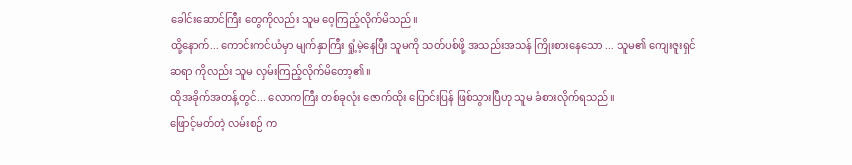ခေါင်းဆောင်ကြီး တွေကိုလည်း သူမ ဝေ့ကြည့်လိုက်မိသည်။
ထို့နောက်... ကောင်းကင်ယံမှာ မျက်နှာကြီး ရှုံ့မဲ့နေပြီး သူမကို သတ်ပစ်ဖို့ အသည်းအသန် ကြိုးစားနေသော ... သူမ၏ ကျေးဇူးရှင် ဆရာ ကိုလည်း သူမ လှမ်းကြည့်လိုက်မိတော့၏။
ထိုအခိုက်အတန့်တွင်... လောကကြီး တစ်ခုလုံး ဇောက်ထိုး ပြောင်းပြန် ဖြစ်သွားပြီဟု သူမ ခံစားလိုက်ရသည်။
ဖြောင့်မတ်တဲ့ လမ်းစဉ် က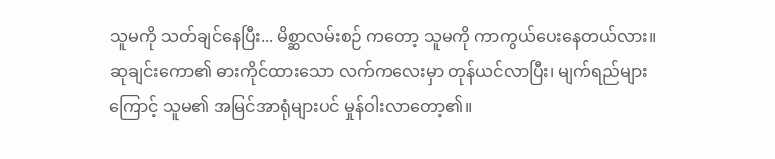သူမကို သတ်ချင်နေပြီး... မိစ္ဆာလမ်းစဉ် ကတော့ သူမကို ကာကွယ်ပေးနေတယ်လား။
ဆုချင်းကော၏ ဓားကိုင်ထားသော လက်ကလေးမှာ တုန်ယင်လာပြီး၊ မျက်ရည်များကြောင့် သူမ၏ အမြင်အာရုံများပင် မှုန်ဝါးလာတော့၏။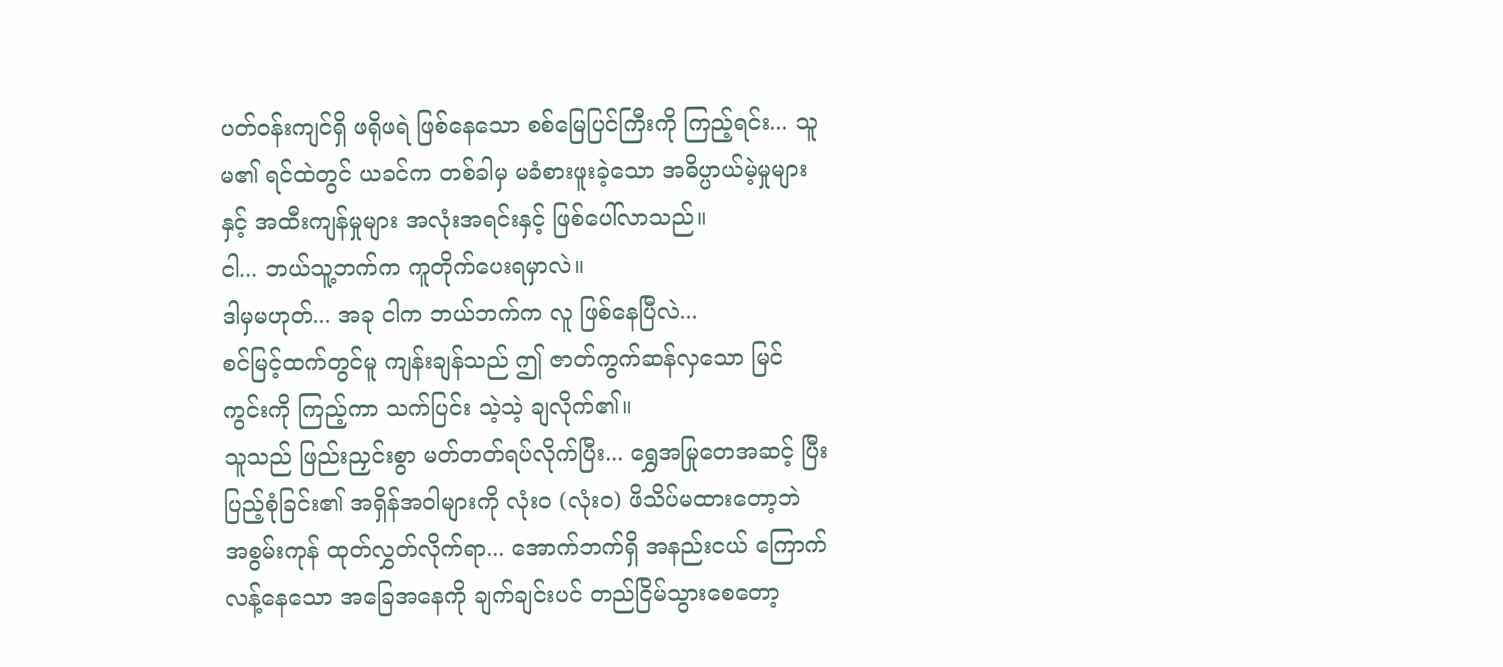ပတ်ဝန်းကျင်ရှိ ဖရိုဖရဲ ဖြစ်နေသော စစ်မြေပြင်ကြီးကို ကြည့်ရင်း... သူမ၏ ရင်ထဲတွင် ယခင်က တစ်ခါမှ မခံစားဖူးခဲ့သော အဓိပ္ပာယ်မဲ့မှုများနှင့် အထီးကျန်မှုများ အလုံးအရင်းနှင့် ဖြစ်ပေါ်လာသည်။
ငါ... ဘယ်သူ့ဘက်က ကူတိုက်ပေးရမှာလဲ။
ဒါမှမဟုတ်... အခု ငါက ဘယ်ဘက်က လူ ဖြစ်နေပြီလဲ...
စင်မြင့်ထက်တွင်မူ ကျန်းချန်သည် ဤ ဇာတ်ကွက်ဆန်လှသော မြင်ကွင်းကို ကြည့်ကာ သက်ပြင်း သဲ့သဲ့ ချလိုက်၏။
သူသည် ဖြည်းညှင်းစွာ မတ်တတ်ရပ်လိုက်ပြီး... ရွှေအမြုတေအဆင့် ပြီးပြည့်စုံခြင်း၏ အရှိန်အဝါများကို လုံးဝ (လုံးဝ) ဖိသိပ်မထားတော့ဘဲ အစွမ်းကုန် ထုတ်လွှတ်လိုက်ရာ... အောက်ဘက်ရှိ အနည်းငယ် ကြောက်လန့်နေသော အခြေအနေကို ချက်ချင်းပင် တည်ငြိမ်သွားစေတော့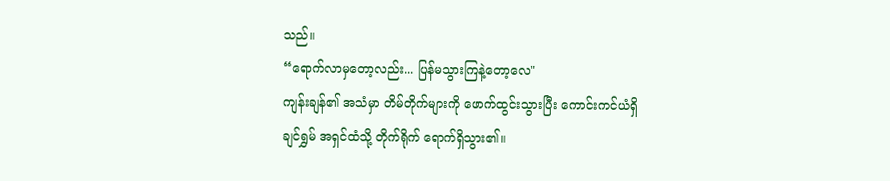သည်။
“ရောက်လာမှတော့လည်း... ပြန်မသွားကြနဲ့တော့လေ"
ကျန်းချန်၏ အသံမှာ တိမ်တိုက်များကို ဖောက်ထွင်းသွားပြီး ကောင်းကင်ယံရှိ ချင်ရွှမ် အရှင်ထံသို့ တိုက်ရိုက် ရောက်ရှိသွား၏။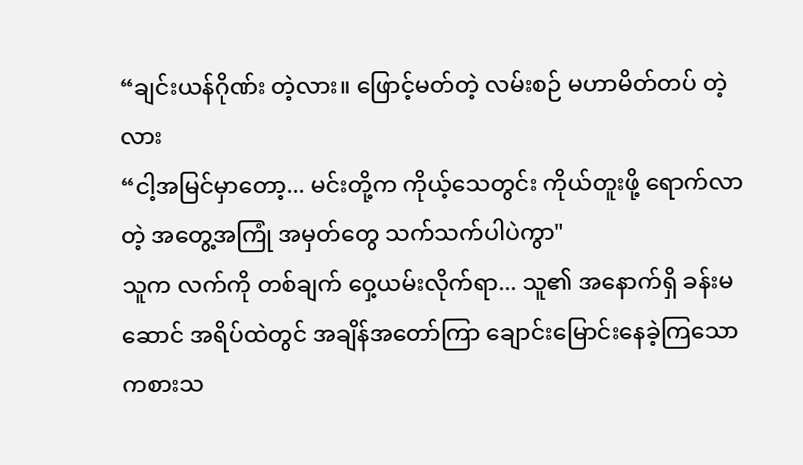“ချင်းယန်ဂိုဏ်း တဲ့လား။ ဖြောင့်မတ်တဲ့ လမ်းစဉ် မဟာမိတ်တပ် တဲ့လား
“ငါ့အမြင်မှာတော့... မင်းတို့က ကိုယ့်သေတွင်း ကိုယ်တူးဖို့ ရောက်လာတဲ့ အတွေ့အကြုံ အမှတ်တွေ သက်သက်ပါပဲကွာ"
သူက လက်ကို တစ်ချက် ဝှေ့ယမ်းလိုက်ရာ... သူ၏ အနောက်ရှိ ခန်းမဆောင် အရိပ်ထဲတွင် အချိန်အတော်ကြာ ချောင်းမြောင်းနေခဲ့ကြသော ကစားသ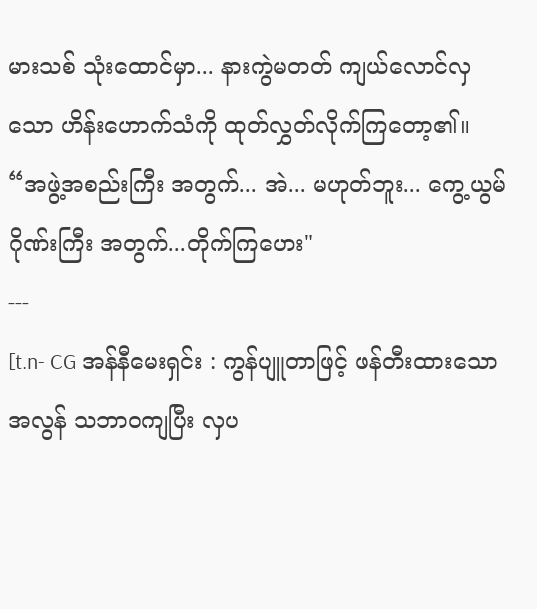မားသစ် သုံးထောင်မှာ... နားကွဲမတတ် ကျယ်လောင်လှသော ဟိန်းဟောက်သံကို ထုတ်လွှတ်လိုက်ကြတော့၏။
“အဖွဲ့အစည်းကြီး အတွက်... အဲ... မဟုတ်ဘူး... ကွေ့ယွမ်ဂိုဏ်းကြီး အတွက်...တိုက်ကြဟေး"
---
[t.n- CG အန်နီမေးရှင်း : ကွန်ပျူတာဖြင့် ဖန်တီးထားသော အလွန် သဘာဝကျပြီး လှပ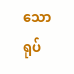သော ရုပ်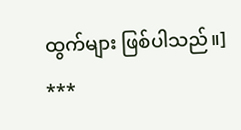ထွက်များ ဖြစ်ပါသည်။]
***